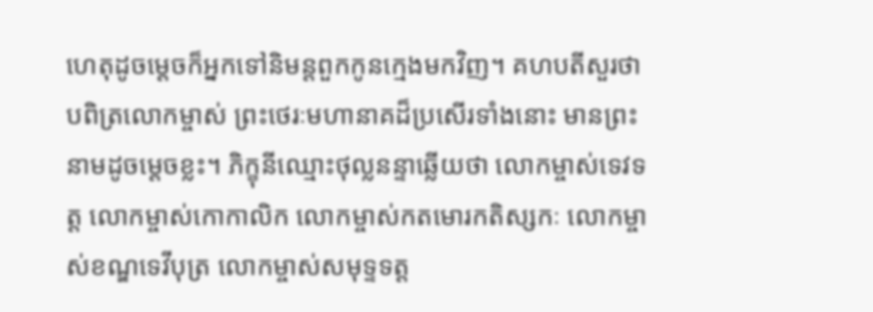ហេតុដូចម្តេចក៏អ្នកទៅនិមន្តពួកកូនក្មេងមកវិញ។ គហបតីសួរថា បពិត្រលោកម្ចាស់ ព្រះថេរៈមហានាគដ៏ប្រសើរទាំងនោះ មានព្រះនាមដូចម្តេចខ្លះ។ ភិក្ខុនីឈ្មោះថុល្លនន្ទាឆ្លើយថា លោកម្ចាស់ទេវទត្ត លោកម្ចាស់កោកាលិក លោកម្ចាស់កតមោរកតិស្សកៈ លោកម្ចាស់ខណ្ឌទេវីបុត្រ លោកម្ចាស់សមុទ្ទទត្ត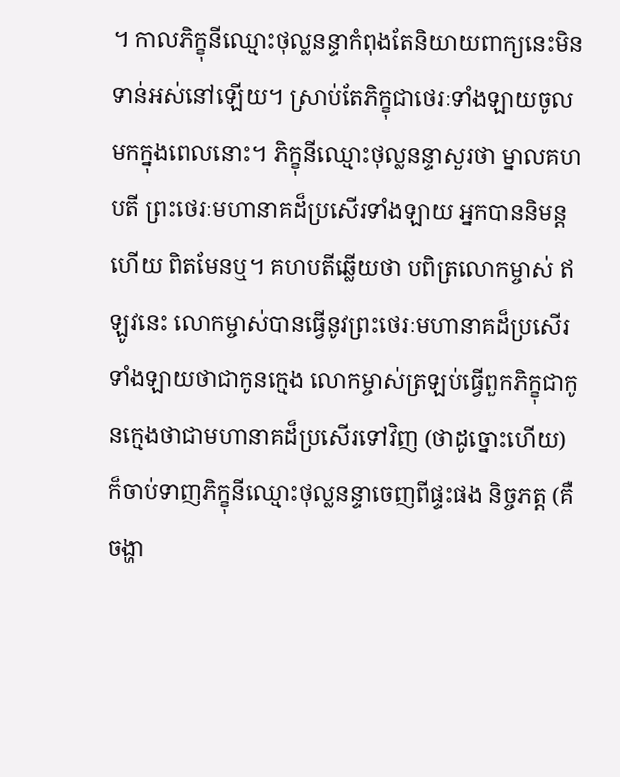។ កាលភិក្ខុនីឈ្មោះថុល្លនន្ទាកំពុងតែនិយាយពាក្យនេះមិនទាន់អស់នៅឡើយ។ ស្រាប់តែភិក្ខុជាថេរៈទាំងឡាយចូលមកក្នុងពេលនោះ។ ភិក្ខុនីឈ្មោះថុល្លនន្ទាសួរថា ម្នាលគហបតី ព្រះថេរៈមហានាគដ៏ប្រសើរទាំងឡាយ អ្នកបាននិមន្តហើយ ពិតមែនឬ។ គហបតីឆ្លើយថា បពិត្រលោកម្ចាស់ ឥឡូវនេះ លោកម្ចាស់បានធ្វើនូវព្រះថេរៈមហានាគដ៏ប្រសើរទាំងឡាយថាជាកូនក្មេង លោកម្ចាស់ត្រឡប់ធ្វើពួកភិក្ខុជាកូនក្មេងថាជាមហានាគដ៏ប្រសើរទៅវិញ (ថាដូច្នោះហើយ) ក៏ចាប់ទាញភិក្ខុនីឈ្មោះថុល្លនន្ទាចេញពីផ្ទះផង និច្ចភត្ត (គឺចង្ហា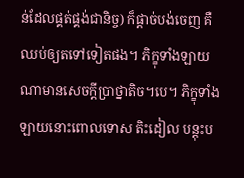ន់ដែលផ្គត់ផ្គង់ជានិច្ច) ក៏ផ្តាច់បង់ចេញ គឺឈប់ឲ្យតទៅទៀតផង។ ភិក្ខុទាំងឡាយណាមានសេចក្តីប្រាថ្នាតិច។បេ។ ភិក្ខុទាំងឡាយនោះពោលទោស តិះដៀល បន្តុះប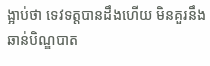ង្អាប់ថា ទេវទត្តបានដឹងហើយ មិនគួរនឹងឆាន់បិណ្ឌបាត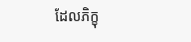ដែលភិក្ខុ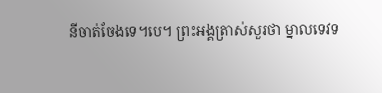នីចាត់ចែងទេ។បេ។ ព្រះអង្គត្រាស់សួរថា ម្នាលទេវទ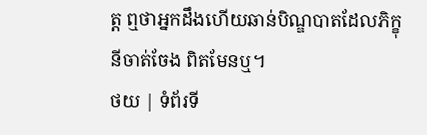ត្ត ឮថាអ្នកដឹងហើយឆាន់បិណ្ឌបាតដែលភិក្ខុនីចាត់ចែង ពិតមែនឬ។
ថយ | ទំព័រទី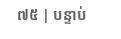៧៥ | បន្ទាប់